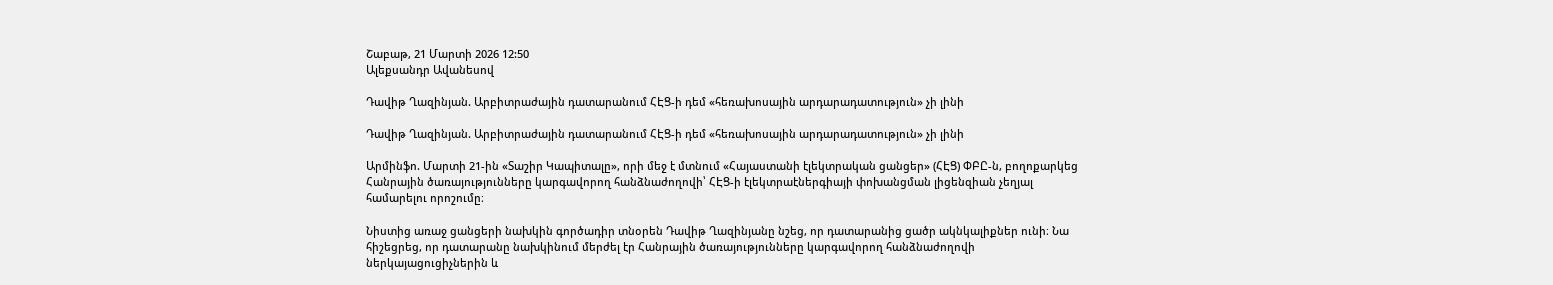Շաբաթ, 21 Մարտի 2026 12:50
Ալեքսանդր Ավանեսով

Դավիթ Ղազինյան. Արբիտրաժային դատարանում ՀԷՑ-ի դեմ «հեռախոսային արդարադատություն» չի լինի

Դավիթ Ղազինյան. Արբիտրաժային դատարանում ՀԷՑ-ի դեմ «հեռախոսային արդարադատություն» չի լինի

Արմինֆո. Մարտի 21-ին «Տաշիր Կապիտալը», որի մեջ է մտնում «Հայաստանի էլեկտրական ցանցեր» (ՀԷՑ) ՓԲԸ-ն, բողոքարկեց Հանրային ծառայությունները կարգավորող հանձնաժողովի՝ ՀԷՑ-ի էլեկտրաէներգիայի փոխանցման լիցենզիան չեղյալ համարելու որոշումը։

Նիստից առաջ ցանցերի նախկին գործադիր տնօրեն Դավիթ Ղազինյանը նշեց, որ դատարանից ցածր ակնկալիքներ ունի։ Նա հիշեցրեց, որ դատարանը նախկինում մերժել էր Հանրային ծառայությունները կարգավորող հանձնաժողովի ներկայացուցիչներին և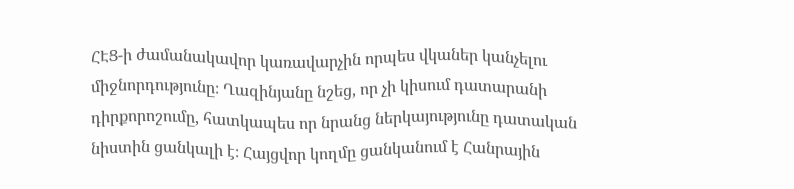ՀԷՑ-ի ժամանակավոր կառավարչին որպես վկաներ կանչելու միջնորդությունը։ Ղազինյանը նշեց, որ չի կիսում դատարանի դիրքորոշումը, հատկապես որ նրանց ներկայությունը դատական նիստին ցանկալի է։ Հայցվոր կողմը ցանկանում է Հանրային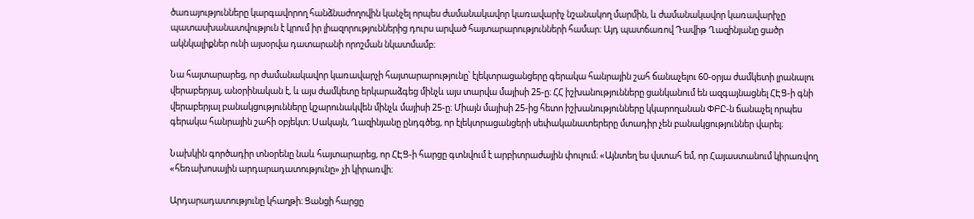ծառայությունները կարգավորող հանձնաժողովին կանչել որպես ժամանակավոր կառավարիչ նշանակող մարմին, և ժամանակավոր կառավարիչը պատասխանատվություն է կրում իր լիազորություններից դուրս արված հայտարարությունների համար։ Այդ պատճառով Դավիթ Ղազինյանը ցածր ակնկալիքներ ունի այսօրվա դատարանի որոշման նկատմամբ։

Նա հայտարարեց, որ ժամանակավոր կառավարչի հայտարարությունը՝ էլեկտրացանցերը գերակա հանրային շահ ճանաչելու 60-օրյա ժամկետի լրանալու վերաբերյալ, անօրինական է, և այս ժամկետը երկարաձգեց մինչև այս տարվա մայիսի 25-ը։ ՀՀ իշխանությունները ցանկանում են ազգայնացնել ՀԷՑ-ի գնի վերաբերյալ բանակցությունները կշարունակվեն մինչև մայիսի 25-ը։ Միայն մայիսի 25-ից հետո իշխանությունները կկարողանան ՓԲԸ-ն ճանաչել որպես գերակա հանրային շահի օբյեկտ։ Սակայն, Ղազինյանը ընդգծեց, որ էլեկտրացանցերի սեփականատերերը մտադիր չեն բանակցություններ վարել։

Նախկին գործադիր տնօրենը նաև հայտարարեց, որ ՀԷՑ-ի հարցը գտնվում է արբիտրաժային փուլում։ «Այնտեղ ես վստահ եմ, որ Հայաստանում կիրառվող «հեռախոսային արդարադատությունը» չի կիրառվի։

Արդարադատությունը կհաղթի։ Ցանցի հարցը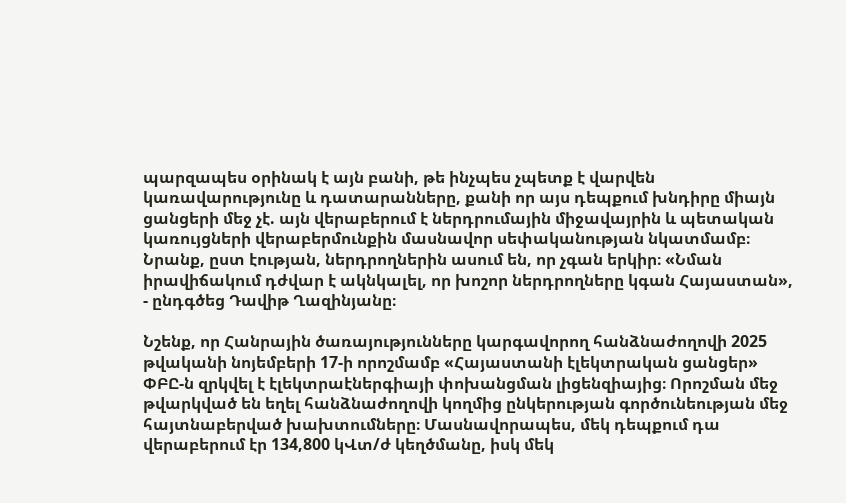պարզապես օրինակ է այն բանի, թե ինչպես չպետք է վարվեն կառավարությունը և դատարանները, քանի որ այս դեպքում խնդիրը միայն ցանցերի մեջ չէ. այն վերաբերում է ներդրումային միջավայրին և պետական կառույցների վերաբերմունքին մասնավոր սեփականության նկատմամբ։ Նրանք, ըստ էության, ներդրողներին ասում են, որ չգան երկիր։ «Նման իրավիճակում դժվար է ակնկալել, որ խոշոր ներդրողները կգան Հայաստան», - ընդգծեց Դավիթ Ղազինյանը։

Նշենք, որ Հանրային ծառայությունները կարգավորող հանձնաժողովի 2025 թվականի նոյեմբերի 17-ի որոշմամբ «Հայաստանի էլեկտրական ցանցեր» ՓԲԸ-ն զրկվել է էլեկտրաէներգիայի փոխանցման լիցենզիայից։ Որոշման մեջ թվարկված են եղել հանձնաժողովի կողմից ընկերության գործունեության մեջ հայտնաբերված խախտումները։ Մասնավորապես, մեկ դեպքում դա վերաբերում էր 134,800 կՎտ/ժ կեղծմանը, իսկ մեկ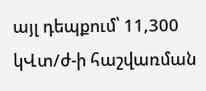այլ դեպքում՝ 11,300 կՎտ/ժ-ի հաշվառման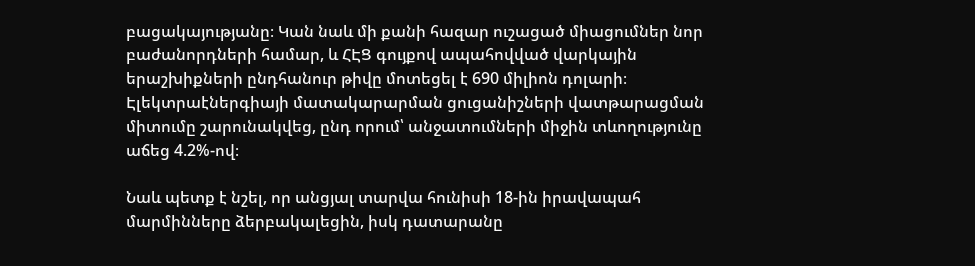բացակայությանը։ Կան նաև մի քանի հազար ուշացած միացումներ նոր բաժանորդների համար, և ՀԷՑ գույքով ապահովված վարկային երաշխիքների ընդհանուր թիվը մոտեցել է 690 միլիոն դոլարի։ Էլեկտրաէներգիայի մատակարարման ցուցանիշների վատթարացման միտումը շարունակվեց, ընդ որում՝ անջատումների միջին տևողությունը աճեց 4.2%-ով։

Նաև պետք է նշել, որ անցյալ տարվա հունիսի 18-ին իրավապահ մարմինները ձերբակալեցին, իսկ դատարանը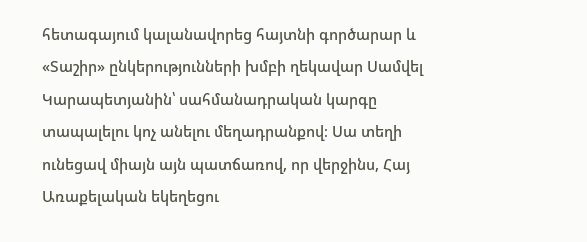հետագայում կալանավորեց հայտնի գործարար և «Տաշիր» ընկերությունների խմբի ղեկավար Սամվել Կարապետյանին՝ սահմանադրական կարգը տապալելու կոչ անելու մեղադրանքով։ Սա տեղի ունեցավ միայն այն պատճառով, որ վերջինս, Հայ Առաքելական եկեղեցու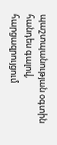պաշտպանության օգտին հանդես գալով, հարցազրույցում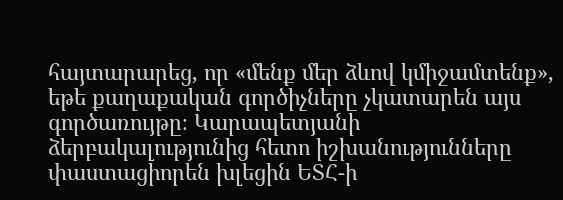հայտարարեց, որ «մենք մեր ձևով կմիջամտենք», եթե քաղաքական գործիչները չկատարեն այս գործառույթը։ Կարապետյանի ձերբակալությունից հետո իշխանությունները փաստացիորեն խլեցին ԵՏՀ-ի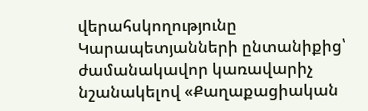վերահսկողությունը Կարապետյանների ընտանիքից՝ ժամանակավոր կառավարիչ նշանակելով «Քաղաքացիական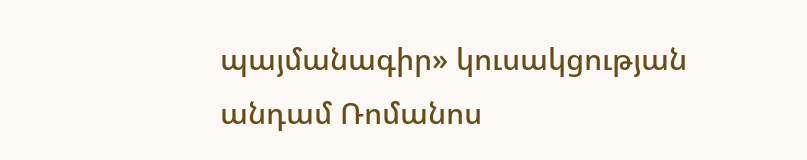պայմանագիր» կուսակցության անդամ Ռոմանոս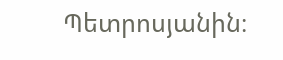Պետրոսյանին։